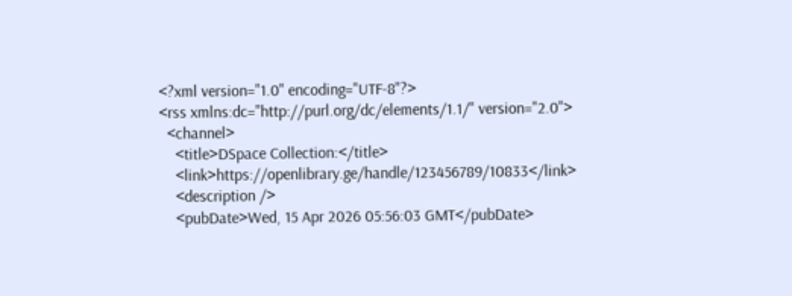<?xml version="1.0" encoding="UTF-8"?>
<rss xmlns:dc="http://purl.org/dc/elements/1.1/" version="2.0">
  <channel>
    <title>DSpace Collection:</title>
    <link>https://openlibrary.ge/handle/123456789/10833</link>
    <description />
    <pubDate>Wed, 15 Apr 2026 05:56:03 GMT</pubDate>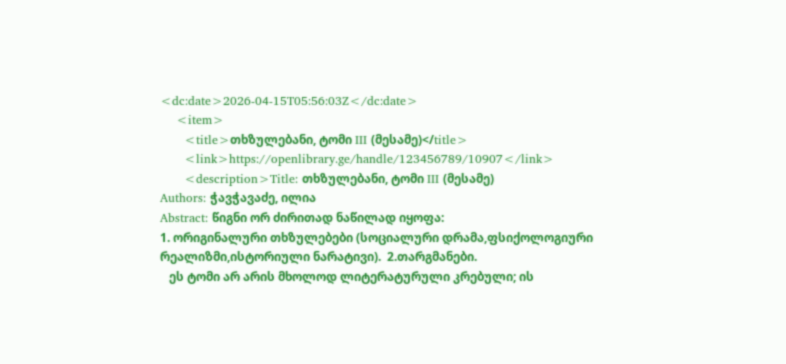<dc:date>2026-04-15T05:56:03Z</dc:date>
    <item>
      <title>თხზულებანი, ტომი III (მესამე)</title>
      <link>https://openlibrary.ge/handle/123456789/10907</link>
      <description>Title: თხზულებანი, ტომი III (მესამე)
Authors: ჭავჭავაძე, ილია
Abstract: წიგნი ორ ძირითად ნაწილად იყოფა:
1. ორიგინალური თხზულებები (სოციალური დრამა,ფსიქოლოგიური რეალიზმი,ისტორიული ნარატივი).  2.თარგმანები.
   ეს ტომი არ არის მხოლოდ ლიტერატურული კრებული; ის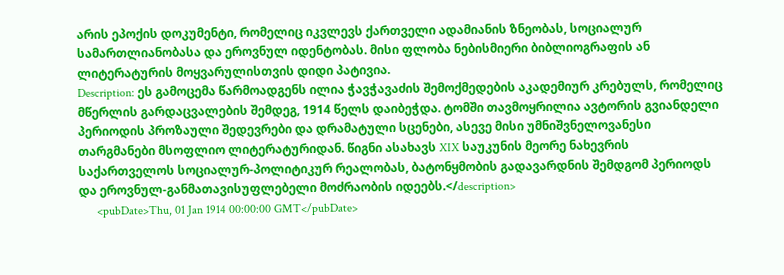არის ეპოქის დოკუმენტი, რომელიც იკვლევს ქართველი ადამიანის ზნეობას, სოციალურ სამართლიანობასა და ეროვნულ იდენტობას. მისი ფლობა ნებისმიერი ბიბლიოგრაფის ან ლიტერატურის მოყვარულისთვის დიდი პატივია.
Description: ეს გამოცემა წარმოადგენს ილია ჭავჭავაძის შემოქმედების აკადემიურ კრებულს, რომელიც მწერლის გარდაცვალების შემდეგ, 1914 წელს დაიბეჭდა. ტომში თავმოყრილია ავტორის გვიანდელი პერიოდის პროზაული შედევრები და დრამატული სცენები, ასევე მისი უმნიშვნელოვანესი თარგმანები მსოფლიო ლიტერატურიდან. წიგნი ასახავს XIX საუკუნის მეორე ნახევრის საქართველოს სოციალურ-პოლიტიკურ რეალობას, ბატონყმობის გადავარდნის შემდგომ პერიოდს და ეროვნულ-განმათავისუფლებელი მოძრაობის იდეებს.</description>
      <pubDate>Thu, 01 Jan 1914 00:00:00 GMT</pubDate>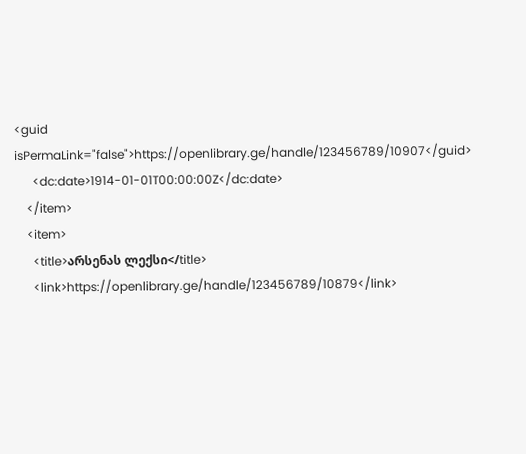<guid isPermaLink="false">https://openlibrary.ge/handle/123456789/10907</guid>
      <dc:date>1914-01-01T00:00:00Z</dc:date>
    </item>
    <item>
      <title>არსენას ლექსი</title>
      <link>https://openlibrary.ge/handle/123456789/10879</link>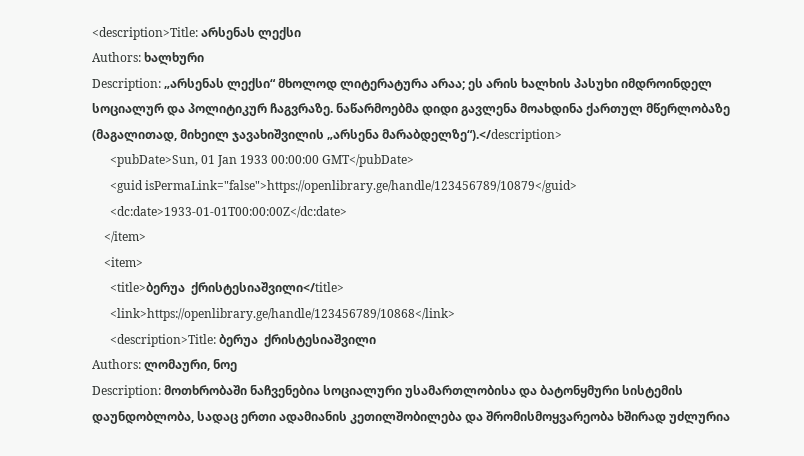<description>Title: არსენას ლექსი
Authors: ხალხური
Description: „არსენას ლექსი“ მხოლოდ ლიტერატურა არაა; ეს არის ხალხის პასუხი იმდროინდელ სოციალურ და პოლიტიკურ ჩაგვრაზე. ნაწარმოებმა დიდი გავლენა მოახდინა ქართულ მწერლობაზე (მაგალითად, მიხეილ ჯავახიშვილის „არსენა მარაბდელზე“).</description>
      <pubDate>Sun, 01 Jan 1933 00:00:00 GMT</pubDate>
      <guid isPermaLink="false">https://openlibrary.ge/handle/123456789/10879</guid>
      <dc:date>1933-01-01T00:00:00Z</dc:date>
    </item>
    <item>
      <title>ბერუა  ქრისტესიაშვილი</title>
      <link>https://openlibrary.ge/handle/123456789/10868</link>
      <description>Title: ბერუა  ქრისტესიაშვილი
Authors: ლომაური, ნოე
Description: მოთხრობაში ნაჩვენებია სოციალური უსამართლობისა და ბატონყმური სისტემის დაუნდობლობა, სადაც ერთი ადამიანის კეთილშობილება და შრომისმოყვარეობა ხშირად უძლურია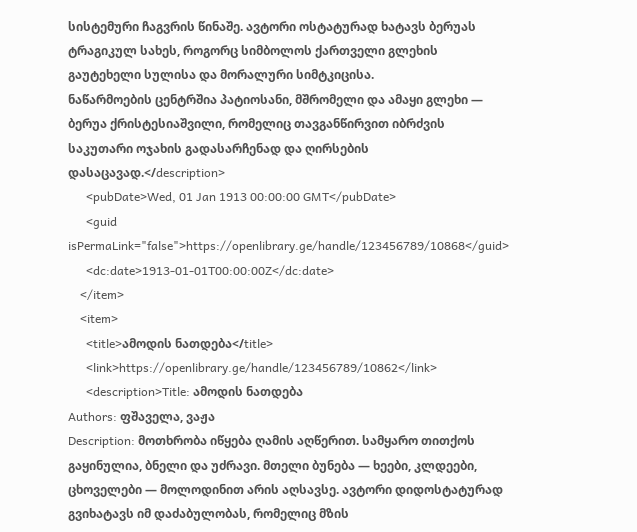სისტემური ჩაგვრის წინაშე. ავტორი ოსტატურად ხატავს ბერუას ტრაგიკულ სახეს, როგორც სიმბოლოს ქართველი გლეხის გაუტეხელი სულისა და მორალური სიმტკიცისა.                                                                                                      ნაწარმოების ცენტრშია პატიოსანი, მშრომელი და ამაყი გლეხი — ბერუა ქრისტესიაშვილი, რომელიც თავგანწირვით იბრძვის საკუთარი ოჯახის გადასარჩენად და ღირსების დასაცავად.</description>
      <pubDate>Wed, 01 Jan 1913 00:00:00 GMT</pubDate>
      <guid isPermaLink="false">https://openlibrary.ge/handle/123456789/10868</guid>
      <dc:date>1913-01-01T00:00:00Z</dc:date>
    </item>
    <item>
      <title>ამოდის ნათდება</title>
      <link>https://openlibrary.ge/handle/123456789/10862</link>
      <description>Title: ამოდის ნათდება
Authors: ფშაველა, ვაჟა
Description: მოთხრობა იწყება ღამის აღწერით. სამყარო თითქოს გაყინულია, ბნელი და უძრავი. მთელი ბუნება — ხეები, კლდეები, ცხოველები — მოლოდინით არის აღსავსე. ავტორი დიდოსტატურად გვიხატავს იმ დაძაბულობას, რომელიც მზის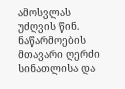ამოსვლას უძღვის წინ. ნაწარმოების მთავარი ღერძი სინათლისა და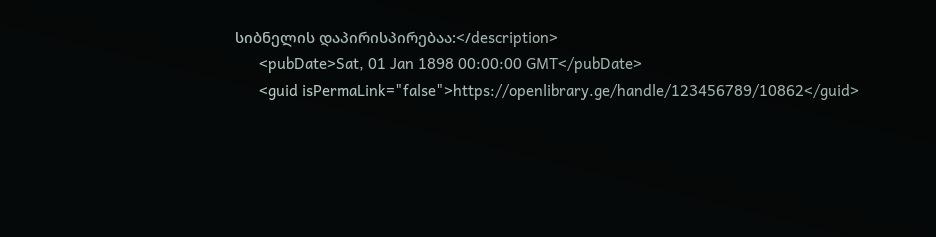სიბნელის დაპირისპირებაა:</description>
      <pubDate>Sat, 01 Jan 1898 00:00:00 GMT</pubDate>
      <guid isPermaLink="false">https://openlibrary.ge/handle/123456789/10862</guid>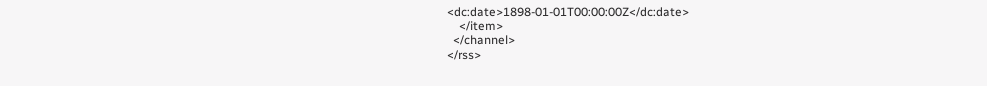<dc:date>1898-01-01T00:00:00Z</dc:date>
    </item>
  </channel>
</rss>